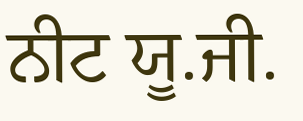ਨੀਟ ਯੂ.ਜੀ.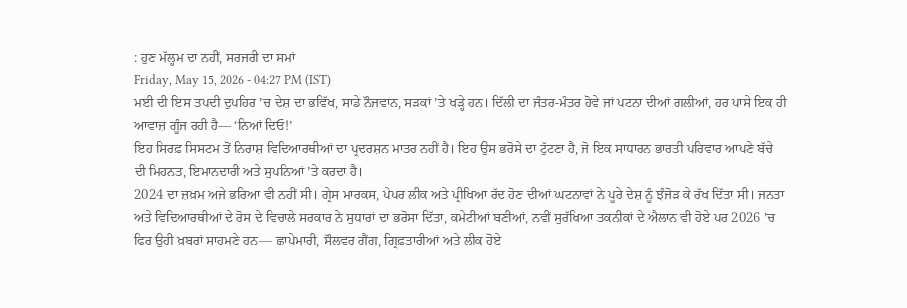: ਹੁਣ ਮੱਲ੍ਹਮ ਦਾ ਨਹੀਂ, ਸਰਜਰੀ ਦਾ ਸਮਾਂ
Friday, May 15, 2026 - 04:27 PM (IST)
ਮਈ ਦੀ ਇਸ ਤਪਦੀ ਦੁਪਹਿਰ ’ਚ ਦੇਸ਼ ਦਾ ਭਵਿੱਖ, ਸਾਡੇ ਨੌਜਵਾਨ, ਸੜਕਾਂ ’ਤੇ ਖੜ੍ਹੇ ਹਨ। ਦਿੱਲੀ ਦਾ ਜੰਤਰ-ਮੰਤਰ ਹੋਵੇ ਜਾਂ ਪਟਨਾ ਦੀਆਂ ਗਲੀਆਂ, ਹਰ ਪਾਸੇ ਇਕ ਹੀ ਆਵਾਜ਼ ਗੂੰਜ ਰਹੀ ਹੈ— ‘ਨਿਆਂ ਦਿਓ!’
ਇਹ ਸਿਰਫ਼ ਸਿਸਟਮ ਤੋਂ ਨਿਰਾਸ਼ ਵਿਦਿਆਰਥੀਆਂ ਦਾ ਪ੍ਰਦਰਸ਼ਨ ਮਾਤਰ ਨਹੀਂ ਹੈ। ਇਹ ਉਸ ਭਰੋਸੇ ਦਾ ਟੁੱਟਣਾ ਹੈ, ਜੋ ਇਕ ਸਾਧਾਰਨ ਭਾਰਤੀ ਪਰਿਵਾਰ ਆਪਣੇ ਬੱਚੇ ਦੀ ਮਿਹਨਤ, ਇਮਾਨਦਾਰੀ ਅਤੇ ਸੁਪਨਿਆਂ ’ਤੇ ਕਰਦਾ ਹੈ।
2024 ਦਾ ਜ਼ਖ਼ਮ ਅਜੇ ਭਰਿਆ ਵੀ ਨਹੀਂ ਸੀ। ਗ੍ਰੇਸ ਮਾਰਕਸ, ਪੇਪਰ ਲੀਕ ਅਤੇ ਪ੍ਰੀਖਿਆ ਰੱਦ ਹੋਣ ਦੀਆਂ ਘਟਨਾਵਾਂ ਨੇ ਪੂਰੇ ਦੇਸ਼ ਨੂੰ ਝੰਜੋੜ ਕੇ ਰੱਖ ਦਿੱਤਾ ਸੀ। ਜਨਤਾ ਅਤੇ ਵਿਦਿਆਰਥੀਆਂ ਦੇ ਰੋਸ ਦੇ ਵਿਚਾਲੇ ਸਰਕਾਰ ਨੇ ਸੁਧਾਰਾਂ ਦਾ ਭਰੋਸਾ ਦਿੱਤਾ, ਕਮੇਟੀਆਂ ਬਣੀਆਂ, ਨਵੀਂ ਸੁਰੱਖਿਆ ਤਕਨੀਕਾਂ ਦੇ ਐਲਾਨ ਵੀ ਹੋਏ ਪਰ 2026 ’ਚ ਫਿਰ ਉਹੀ ਖ਼ਬਰਾਂ ਸਾਹਮਣੇ ਹਨ— ਛਾਪੇਮਾਰੀ, ਸੌਲਵਰ ਗੈਂਗ, ਗ੍ਰਿਫ਼ਤਾਰੀਆਂ ਅਤੇ ਲੀਕ ਹੋਏ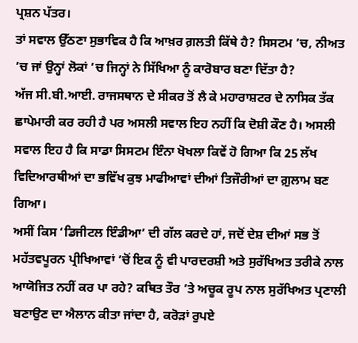ਪ੍ਰਸ਼ਨ ਪੱਤਰ।
ਤਾਂ ਸਵਾਲ ਉੱਠਣਾ ਸੁਭਾਵਿਕ ਹੈ ਕਿ ਆਖ਼ਰ ਗ਼ਲਤੀ ਕਿੱਥੇ ਹੈ? ਸਿਸਟਮ ’ਚ, ਨੀਅਤ ’ਚ ਜਾਂ ਉਨ੍ਹਾਂ ਲੋਕਾਂ ’ਚ ਜਿਨ੍ਹਾਂ ਨੇ ਸਿੱਖਿਆ ਨੂੰ ਕਾਰੋਬਾਰ ਬਣਾ ਦਿੱਤਾ ਹੈ?
ਅੱਜ ਸੀ.ਬੀ.ਆਈ. ਰਾਜਸਥਾਨ ਦੇ ਸੀਕਰ ਤੋਂ ਲੈ ਕੇ ਮਹਾਰਾਸ਼ਟਰ ਦੇ ਨਾਸਿਕ ਤੱਕ ਛਾਪੇਮਾਰੀ ਕਰ ਰਹੀ ਹੈ ਪਰ ਅਸਲੀ ਸਵਾਲ ਇਹ ਨਹੀਂ ਕਿ ਦੋਸ਼ੀ ਕੌਣ ਹੈ। ਅਸਲੀ ਸਵਾਲ ਇਹ ਹੈ ਕਿ ਸਾਡਾ ਸਿਸਟਮ ਇੰਨਾ ਖੋਖਲਾ ਕਿਵੇਂ ਹੋ ਗਿਆ ਕਿ 25 ਲੱਖ ਵਿਦਿਆਰਥੀਆਂ ਦਾ ਭਵਿੱਖ ਕੁਝ ਮਾਫੀਆਵਾਂ ਦੀਆਂ ਤਿਜੌਰੀਆਂ ਦਾ ਗ਼ੁਲਾਮ ਬਣ ਗਿਆ।
ਅਸੀਂ ਕਿਸ ‘ਡਿਜੀਟਲ ਇੰਡੀਆ’ ਦੀ ਗੱਲ ਕਰਦੇ ਹਾਂ, ਜਦੋਂ ਦੇਸ਼ ਦੀਆਂ ਸਭ ਤੋਂ ਮਹੱਤਵਪੂਰਨ ਪ੍ਰੀਖਿਆਵਾਂ ’ਚੋਂ ਇਕ ਨੂੰ ਵੀ ਪਾਰਦਰਸ਼ੀ ਅਤੇ ਸੁਰੱਖਿਅਤ ਤਰੀਕੇ ਨਾਲ ਆਯੋਜਿਤ ਨਹੀਂ ਕਰ ਪਾ ਰਹੇ? ਕਥਿਤ ਤੌਰ ’ਤੇ ਅਚੂਕ ਰੂਪ ਨਾਲ ਸੁਰੱਖਿਅਤ ਪ੍ਰਣਾਲੀ ਬਣਾਉਣ ਦਾ ਐਲਾਨ ਕੀਤਾ ਜਾਂਦਾ ਹੈ, ਕਰੋੜਾਂ ਰੁਪਏ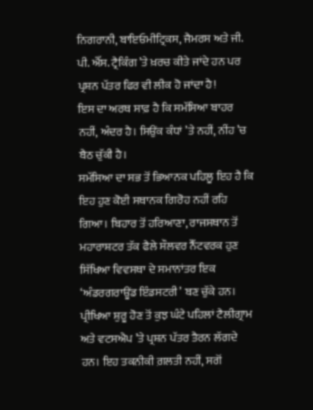ਨਿਗਰਾਨੀ, ਬਾਇਓਮੀਟ੍ਰਿਕਸ, ਜੈਮਰਸ ਅਤੇ ਜੀ. ਪੀ. ਐੱਸ. ਟ੍ਰੈਕਿੰਗ ’ਤੇ ਖ਼ਰਚ ਕੀਤੇ ਜਾਂਦੇ ਹਨ ਪਰ ਪ੍ਰਸ਼ਨ ਪੱਤਰ ਫਿਰ ਵੀ ਲੀਕ ਹੋ ਜਾਂਦਾ ਹੈ!
ਇਸ ਦਾ ਅਰਥ ਸਾਫ਼ ਹੈ ਕਿ ਸਮੱਸਿਆ ਬਾਹਰ ਨਹੀਂ, ਅੰਦਰ ਹੈ। ਸਿਉਂਕ ਕੰਧਾਂ ’ਤੇ ਨਹੀਂ, ਨੀਂਹ ’ਚ ਬੈਠ ਚੁੱਕੀ ਹੈ।
ਸਮੱਸਿਆ ਦਾ ਸਭ ਤੋਂ ਭਿਆਨਕ ਪਹਿਲੂ ਇਹ ਹੈ ਕਿ ਇਹ ਹੁਣ ਕੋਈ ਸਥਾਨਕ ਗਿਰੋਹ ਨਹੀਂ ਰਹਿ ਗਿਆ। ਬਿਹਾਰ ਤੋਂ ਹਰਿਆਣਾ, ਰਾਜਸਥਾਨ ਤੋਂ ਮਹਾਰਾਸ਼ਟਰ ਤੱਕ ਫੈਲੇ ਸੌਲਵਰ ਨੈੱਟਵਰਕ ਹੁਣ ਸਿੱਖਿਆ ਵਿਵਸਥਾ ਦੇ ਸਮਾਨਾਂਤਰ ਇਕ ‘ਅੰਡਰਗਰਾਊਂਡ ਇੰਡਸਟਰੀ’ ਬਣ ਚੁੱਕੇ ਹਨ। ਪ੍ਰੀਖਿਆ ਸ਼ੁਰੂ ਹੋਣ ਤੋਂ ਕੁਝ ਘੰਟੇ ਪਹਿਲਾਂ ਟੈਲੀਗ੍ਰਾਮ ਅਤੇ ਵਟਸਐਪ ’ਤੇ ਪ੍ਰਸ਼ਨ ਪੱਤਰ ਤੈਰਨ ਲੱਗਦੇ ਹਨ। ਇਹ ਤਕਨੀਕੀ ਗ਼ਲਤੀ ਨਹੀਂ, ਸਗੋਂ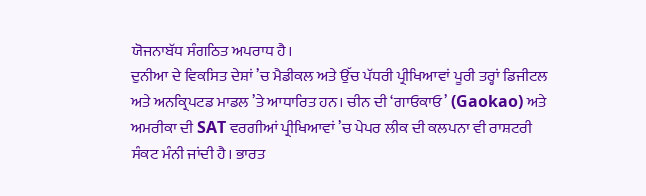ਯੋਜਨਾਬੱਧ ਸੰਗਠਿਤ ਅਪਰਾਧ ਹੈ।
ਦੁਨੀਆ ਦੇ ਵਿਕਸਿਤ ਦੇਸ਼ਾਂ ’ਚ ਮੈਡੀਕਲ ਅਤੇ ਉੱਚ ਪੱਧਰੀ ਪ੍ਰੀਖਿਆਵਾਂ ਪੂਰੀ ਤਰ੍ਹਾਂ ਡਿਜੀਟਲ ਅਤੇ ਅਨਕ੍ਰਿਪਟਡ ਮਾਡਲ ’ਤੇ ਆਧਾਰਿਤ ਹਨ। ਚੀਨ ਦੀ ‘ਗਾਓਕਾਓ’ (Gaokao) ਅਤੇ ਅਮਰੀਕਾ ਦੀ SAT ਵਰਗੀਆਂ ਪ੍ਰੀਖਿਆਵਾਂ ’ਚ ਪੇਪਰ ਲੀਕ ਦੀ ਕਲਪਨਾ ਵੀ ਰਾਸ਼ਟਰੀ ਸੰਕਟ ਮੰਨੀ ਜਾਂਦੀ ਹੈ। ਭਾਰਤ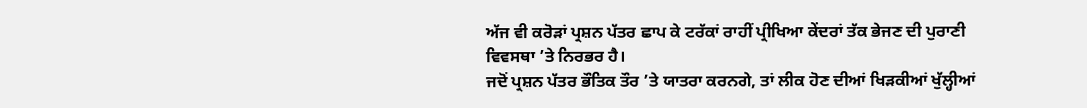ਅੱਜ ਵੀ ਕਰੋੜਾਂ ਪ੍ਰਸ਼ਨ ਪੱਤਰ ਛਾਪ ਕੇ ਟਰੱਕਾਂ ਰਾਹੀਂ ਪ੍ਰੀਖਿਆ ਕੇਂਦਰਾਂ ਤੱਕ ਭੇਜਣ ਦੀ ਪੁਰਾਣੀ ਵਿਵਸਥਾ ’ਤੇ ਨਿਰਭਰ ਹੈ।
ਜਦੋਂ ਪ੍ਰਸ਼ਨ ਪੱਤਰ ਭੌਤਿਕ ਤੌਰ ’ਤੇ ਯਾਤਰਾ ਕਰਨਗੇ, ਤਾਂ ਲੀਕ ਹੋਣ ਦੀਆਂ ਖਿੜਕੀਆਂ ਖੁੱਲ੍ਹੀਆਂ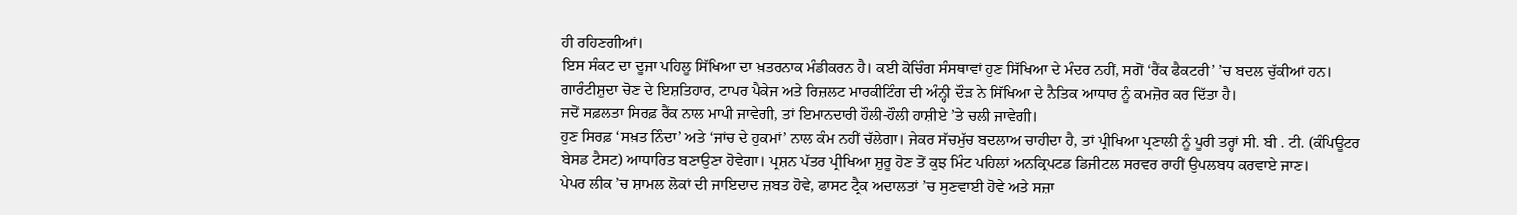ਹੀ ਰਹਿਣਗੀਆਂ।
ਇਸ ਸੰਕਟ ਦਾ ਦੂਜਾ ਪਹਿਲੂ ਸਿੱਖਿਆ ਦਾ ਖ਼ਤਰਨਾਕ ਮੰਡੀਕਰਨ ਹੈ। ਕਈ ਕੋਚਿੰਗ ਸੰਸਥਾਵਾਂ ਹੁਣ ਸਿੱਖਿਆ ਦੇ ਮੰਦਰ ਨਹੀਂ, ਸਗੋਂ ‘ਰੈਂਕ ਫੈਕਟਰੀ’ ’ਚ ਬਦਲ ਚੁੱਕੀਆਂ ਹਨ। ਗਾਰੰਟੀਸ਼ੁਦਾ ਚੋਣ ਦੇ ਇਸ਼ਤਿਹਾਰ, ਟਾਪਰ ਪੈਕੇਜ ਅਤੇ ਰਿਜ਼ਲਟ ਮਾਰਕੀਟਿੰਗ ਦੀ ਅੰਨ੍ਹੀ ਦੌੜ ਨੇ ਸਿੱਖਿਆ ਦੇ ਨੈਤਿਕ ਆਧਾਰ ਨੂੰ ਕਮਜ਼ੋਰ ਕਰ ਦਿੱਤਾ ਹੈ।
ਜਦੋਂ ਸਫ਼ਲਤਾ ਸਿਰਫ਼ ਰੈਂਕ ਨਾਲ ਮਾਪੀ ਜਾਵੇਗੀ, ਤਾਂ ਇਮਾਨਦਾਰੀ ਹੌਲੀ-ਹੌਲੀ ਹਾਸ਼ੀਏ ’ਤੇ ਚਲੀ ਜਾਵੇਗੀ।
ਹੁਣ ਸਿਰਫ਼ ‘ਸਖ਼ਤ ਨਿੰਦਾ’ ਅਤੇ ‘ਜਾਂਚ ਦੇ ਹੁਕਮਾਂ’ ਨਾਲ ਕੰਮ ਨਹੀਂ ਚੱਲੇਗਾ। ਜੇਕਰ ਸੱਚਮੁੱਚ ਬਦਲਾਅ ਚਾਹੀਦਾ ਹੈ, ਤਾਂ ਪ੍ਰੀਖਿਆ ਪ੍ਰਣਾਲੀ ਨੂੰ ਪੂਰੀ ਤਰ੍ਹਾਂ ਸੀ. ਬੀ . ਟੀ. (ਕੰਪਿਊਟਰ ਬੇਸਡ ਟੈਸਟ) ਆਧਾਰਿਤ ਬਣਾਉਣਾ ਹੋਵੇਗਾ। ਪ੍ਰਸ਼ਨ ਪੱਤਰ ਪ੍ਰੀਖਿਆ ਸ਼ੁਰੂ ਹੋਣ ਤੋਂ ਕੁਝ ਮਿੰਟ ਪਹਿਲਾਂ ਅਨਕ੍ਰਿਪਟਡ ਡਿਜੀਟਲ ਸਰਵਰ ਰਾਹੀਂ ਉਪਲਬਧ ਕਰਵਾਏ ਜਾਣ।
ਪੇਪਰ ਲੀਕ ’ਚ ਸ਼ਾਮਲ ਲੋਕਾਂ ਦੀ ਜਾਇਦਾਦ ਜ਼ਬਤ ਹੋਵੇ, ਫਾਸਟ ਟ੍ਰੈਕ ਅਦਾਲਤਾਂ ’ਚ ਸੁਣਵਾਈ ਹੋਵੇ ਅਤੇ ਸਜ਼ਾ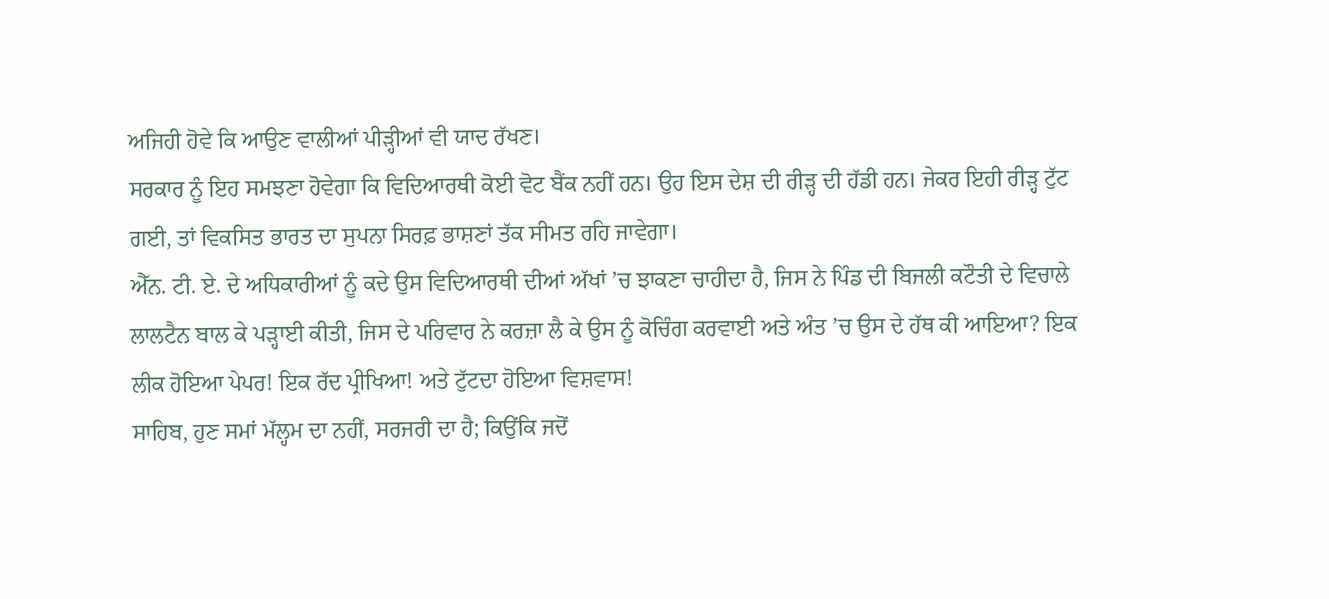ਅਜਿਹੀ ਹੋਵੇ ਕਿ ਆਉਣ ਵਾਲੀਆਂ ਪੀੜ੍ਹੀਆਂ ਵੀ ਯਾਦ ਰੱਖਣ।
ਸਰਕਾਰ ਨੂੰ ਇਹ ਸਮਝਣਾ ਹੋਵੇਗਾ ਕਿ ਵਿਦਿਆਰਥੀ ਕੋਈ ਵੋਟ ਬੈਂਕ ਨਹੀਂ ਹਨ। ਉਹ ਇਸ ਦੇਸ਼ ਦੀ ਰੀੜ੍ਹ ਦੀ ਹੱਡੀ ਹਨ। ਜੇਕਰ ਇਹੀ ਰੀੜ੍ਹ ਟੁੱਟ ਗਈ, ਤਾਂ ਵਿਕਸਿਤ ਭਾਰਤ ਦਾ ਸੁਪਨਾ ਸਿਰਫ਼ ਭਾਸ਼ਣਾਂ ਤੱਕ ਸੀਮਤ ਰਹਿ ਜਾਵੇਗਾ।
ਐੱਨ. ਟੀ. ਏ. ਦੇ ਅਧਿਕਾਰੀਆਂ ਨੂੰ ਕਦੇ ਉਸ ਵਿਦਿਆਰਥੀ ਦੀਆਂ ਅੱਖਾਂ ’ਚ ਝਾਕਣਾ ਚਾਹੀਦਾ ਹੈ, ਜਿਸ ਨੇ ਪਿੰਡ ਦੀ ਬਿਜਲੀ ਕਟੌਤੀ ਦੇ ਵਿਚਾਲੇ ਲਾਲਟੈਨ ਬਾਲ ਕੇ ਪੜ੍ਹਾਈ ਕੀਤੀ, ਜਿਸ ਦੇ ਪਰਿਵਾਰ ਨੇ ਕਰਜ਼ਾ ਲੈ ਕੇ ਉਸ ਨੂੰ ਕੋਚਿੰਗ ਕਰਵਾਈ ਅਤੇ ਅੰਤ ’ਚ ਉਸ ਦੇ ਹੱਥ ਕੀ ਆਇਆ? ਇਕ ਲੀਕ ਹੋਇਆ ਪੇਪਰ! ਇਕ ਰੱਦ ਪ੍ਰੀਖਿਆ! ਅਤੇ ਟੁੱਟਦਾ ਹੋਇਆ ਵਿਸ਼ਵਾਸ!
ਸਾਹਿਬ, ਹੁਣ ਸਮਾਂ ਮੱਲ੍ਹਮ ਦਾ ਨਹੀਂ, ਸਰਜਰੀ ਦਾ ਹੈ; ਕਿਉਂਕਿ ਜਦੋਂ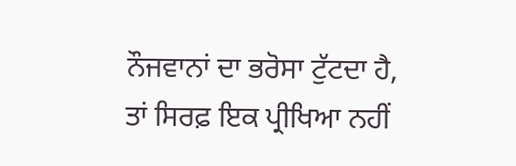ਨੌਜਵਾਨਾਂ ਦਾ ਭਰੋਸਾ ਟੁੱਟਦਾ ਹੈ, ਤਾਂ ਸਿਰਫ਼ ਇਕ ਪ੍ਰੀਖਿਆ ਨਹੀਂ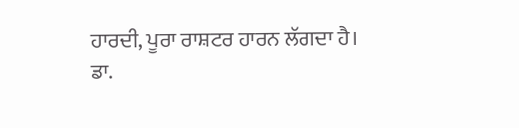ਹਾਰਦੀ, ਪੂਰਾ ਰਾਸ਼ਟਰ ਹਾਰਨ ਲੱਗਦਾ ਹੈ।
ਡਾ.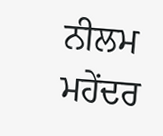ਨੀਲਮ ਮਹੇਂਦਰ